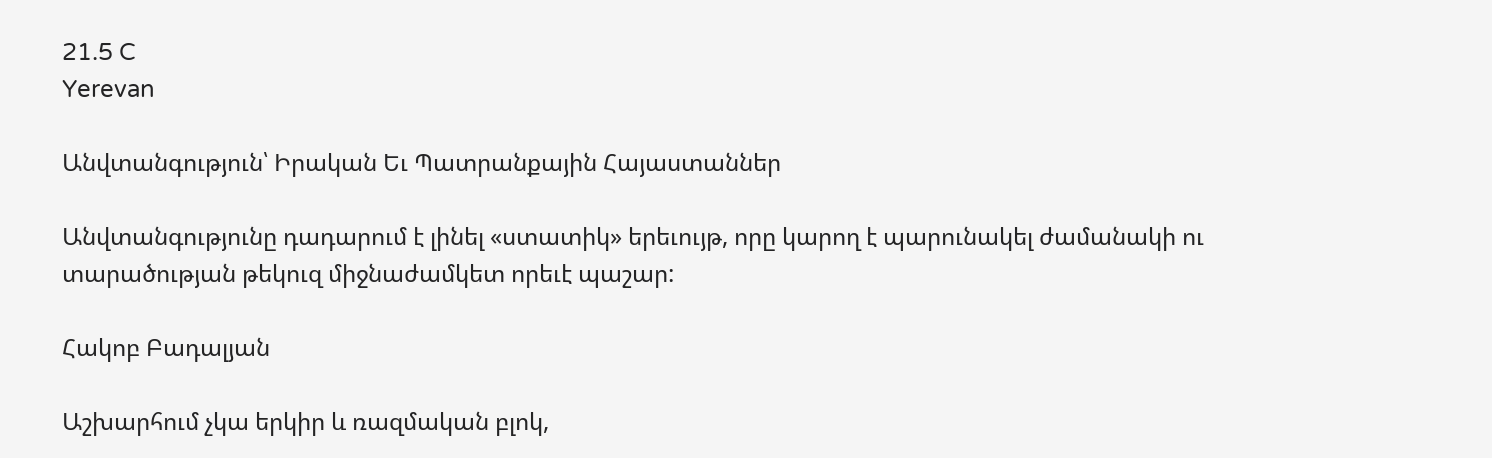21.5 C
Yerevan

Անվտանգություն՝ Իրական Եւ Պատրանքային Հայաստաններ

Անվտանգությունը դադարում է լինել «ստատիկ» երեւույթ, որը կարող է պարունակել ժամանակի ու տարածության թեկուզ միջնաժամկետ որեւէ պաշար:

Հակոբ Բադալյան

Աշխարհում չկա երկիր և ռազմական բլոկ,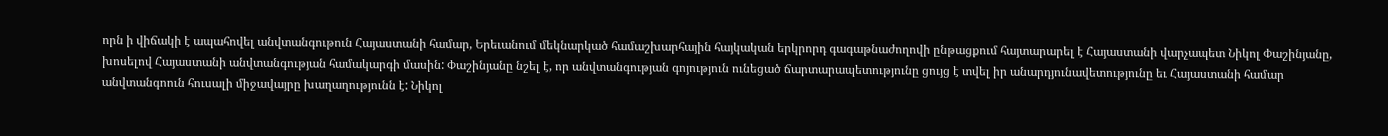որն ի վիճակի է ապահովել անվտանգութուն Հայաստանի համար, Երեւանում մեկնարկած համաշխարհային հայկական երկրորդ գագաթնաժողովի ընթացքում հայտարարել է Հայաստանի վարչապետ Նիկոլ Փաշինյանը, խոսելով Հայաստանի անվտանգության համակարգի մասին: Փաշինյանը նշել է, որ անվտանգության գոյություն ունեցած ճարտարապետությունը ցույց է տվել իր անարդյունավետությունը եւ Հայաստանի համար անվտանգոուն հուսալի միջավայրը խաղաղությունն է: Նիկոլ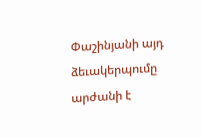Փաշինյանի այդ ձեւակերպումը արժանի է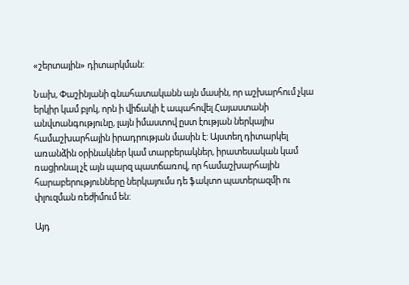«շերտային» դիտարկման:

Նախ, Փաշինյանի գնահատականն այն մասին, որ աշխարհում չկա երկիր կամ բլոկ, որն ի վիճակի է ապահովել Հայաստանի անվտանգությունը, լայն իմաստով ըստ էության ներկայիս համաշխարհային իրադրության մասին է: Այստեղ դիտարկել առանձին օրինակներ կամ տարբերակներ, իրատեսական կամ ռացիոնալ չէ այն պարզ պատճառով, որ համաշխարհային հարաբերությունները ներկայումս դե ֆակտո պատերազմի ու փլուզման ռեժիմում են:

Այդ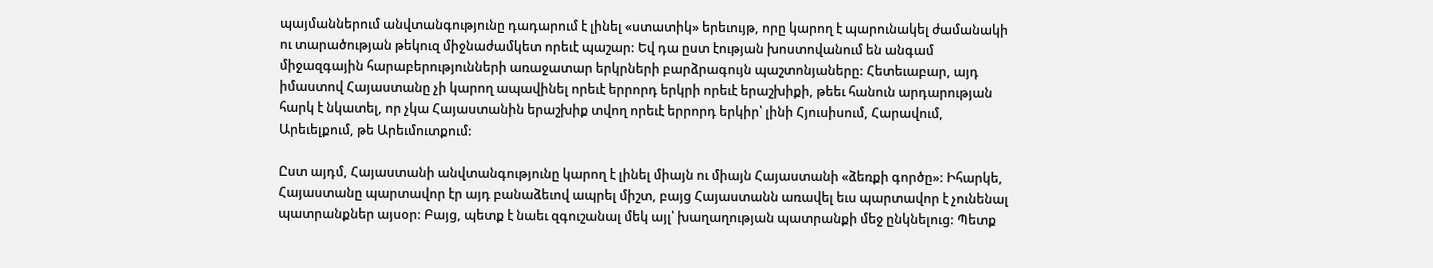պայմաններում անվտանգությունը դադարում է լինել «ստատիկ» երեւույթ, որը կարող է պարունակել ժամանակի ու տարածության թեկուզ միջնաժամկետ որեւէ պաշար: Եվ դա ըստ էության խոստովանում են անգամ միջազգային հարաբերությունների առաջատար երկրների բարձրագույն պաշտոնյաները: Հետեւաբար, այդ իմաստով Հայաստանը չի կարող ապավինել որեւէ երրորդ երկրի որեւէ երաշխիքի, թեեւ հանուն արդարության հարկ է նկատել, որ չկա Հայաստանին երաշխիք տվող որեւէ երրորդ երկիր՝ լինի Հյուսիսում, Հարավում, Արեւելքում, թե Արեւմուտքում:

Ըստ այդմ, Հայաստանի անվտանգությունը կարող է լինել միայն ու միայն Հայաստանի «ձեռքի գործը»: Իհարկե, Հայաստանը պարտավոր էր այդ բանաձեւով ապրել միշտ, բայց Հայաստանն առավել եւս պարտավոր է չունենալ պատրանքներ այսօր: Բայց, պետք է նաեւ զգուշանալ մեկ այլ՝ խաղաղության պատրանքի մեջ ընկնելուց: Պետք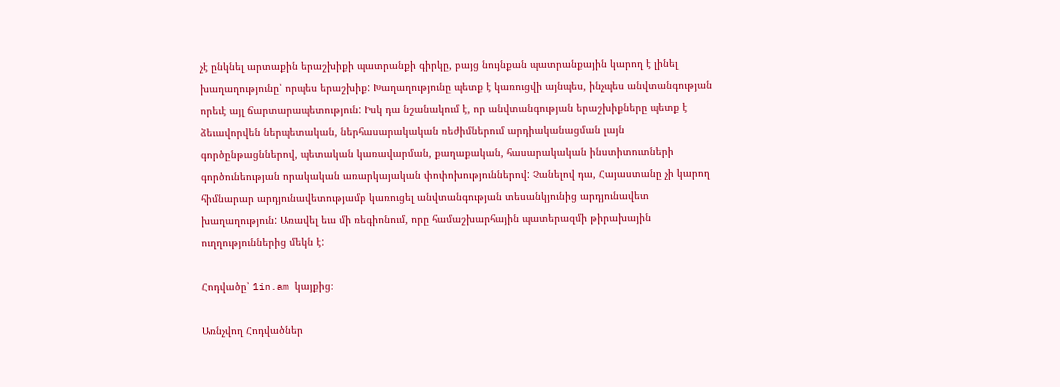չէ ընկնել արտաքին երաշխիքի պատրանքի գիրկը, բայց նույնքան պատրանքային կարող է լինել խաղաղությունը՝ որպես երաշխիք: Խաղաղությունը պետք է կառուցվի այնպես, ինչպես անվտանգության որեւէ այլ ճարտարապետություն: Իսկ դա նշանակում է, որ անվտանգության երաշխիքները պետք է ձեւավորվեն ներպետական, ներհասարակական ռեժիմներում արդիականացման լայն գործընթացններով, պետական կառավարման, քաղաքական, հասարակական ինստիտուտների գործունեության որակական առարկայական փոփոխություններով: Չանելով դա, Հայաստանը չի կարող հիմնարար արդյունավետությամբ կառուցել անվտանգության տեսանկյունից արդյունավետ խաղաղություն: Առավել եւս մի ռեգիոնում, որը համաշխարհային պատերազմի թիրախային ուղղություններից մեկն է:

Հոդվածը՝ 1in.am կայքից։

Առնչվող Հոդվածներ